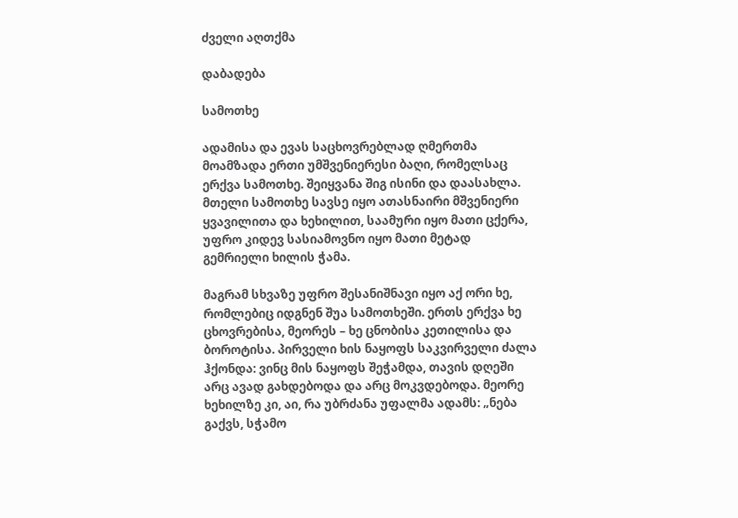ძველი აღთქმა

დაბადება

სამოთხე

ადამისა და ევას საცხოვრებლად ღმერთმა მოამზადა ერთი უმშვენიერესი ბაღი, რომელსაც ერქვა სამოთხე. შეიყვანა შიგ ისინი და დაასახლა. მთელი სამოთხე სავსე იყო ათასნაირი მშვენიერი ყვავილითა და ხეხილით, საამური იყო მათი ცქერა, უფრო კიდევ სასიამოვნო იყო მათი მეტად გემრიელი ხილის ჭამა.

მაგრამ სხვაზე უფრო შესანიშნავი იყო აქ ორი ხე, რომლებიც იდგნენ შუა სამოთხეში. ერთს ერქვა ხე ცხოვრებისა, მეორეს – ხე ცნობისა კეთილისა და ბოროტისა. პირველი ხის ნაყოფს საკვირველი ძალა ჰქონდა: ვინც მის ნაყოფს შეჭამდა, თავის დღეში არც ავად გახდებოდა და არც მოკვდებოდა. მეორე ხეხილზე კი, აი, რა უბრძანა უფალმა ადამს: „ნება გაქვს, სჭამო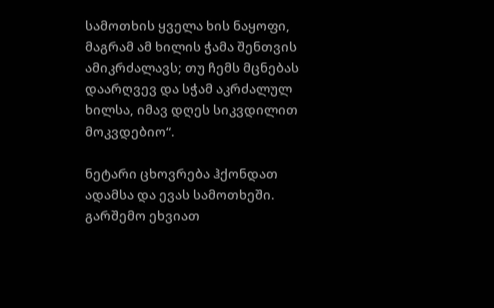სამოთხის ყველა ხის ნაყოფი, მაგრამ ამ ხილის ჭამა შენთვის ამიკრძალავს; თუ ჩემს მცნებას დაარღვევ და სჭამ აკრძალულ ხილსა, იმავ დღეს სიკვდილით მოკვდებიო“.

ნეტარი ცხოვრება ჰქონდათ ადამსა და ევას სამოთხეში. გარშემო ეხვიათ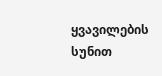ყვავილების სუნით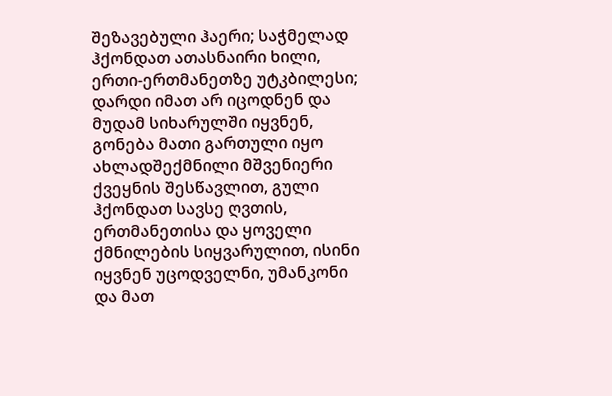შეზავებული ჰაერი; საჭმელად ჰქონდათ ათასნაირი ხილი, ერთი-ერთმანეთზე უტკბილესი; დარდი იმათ არ იცოდნენ და მუდამ სიხარულში იყვნენ, გონება მათი გართული იყო ახლადშექმნილი მშვენიერი ქვეყნის შესწავლით, გული ჰქონდათ სავსე ღვთის, ერთმანეთისა და ყოველი ქმნილების სიყვარულით, ისინი იყვნენ უცოდველნი, უმანკონი და მათ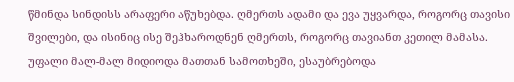წმინდა სინდისს არაფერი აწუხებდა. ღმერთს ადამი და ევა უყვარდა, როგორც თავისი შვილები, და ისინიც ისე შეჰხაროდნენ ღმერთს, როგორც თავიანთ კეთილ მამასა. უფალი მალ-მალ მიდიოდა მათთან სამოთხეში, ესაუბრებოდა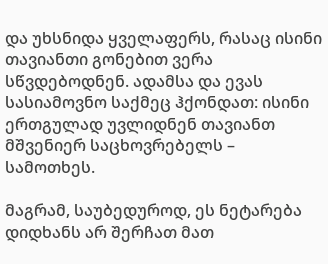და უხსნიდა ყველაფერს, რასაც ისინი თავიანთი გონებით ვერა სწვდებოდნენ. ადამსა და ევას სასიამოვნო საქმეც ჰქონდათ: ისინი ერთგულად უვლიდნენ თავიანთ მშვენიერ საცხოვრებელს – სამოთხეს.

მაგრამ, საუბედუროდ, ეს ნეტარება დიდხანს არ შერჩათ მათ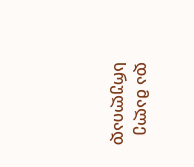და მალე სრულიად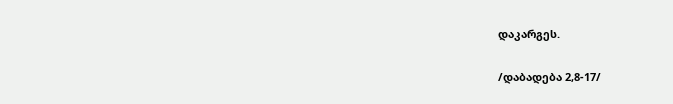დაკარგეს.

/დაბადება 2,8-17/